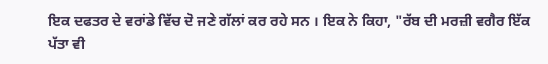ਇਕ ਦਫਤਰ ਦੇ ਵਰਾਂਡੇ ਵਿੱਚ ਦੋ ਜਣੇ ਗੱਲਾਂ ਕਰ ਰਹੇ ਸਨ । ਇਕ ਨੇ ਕਿਹਾ, "ਰੱਬ ਦੀ ਮਰਜ਼ੀ ਵਗੈਰ ਇੱਕ ਪੱਤਾ ਵੀ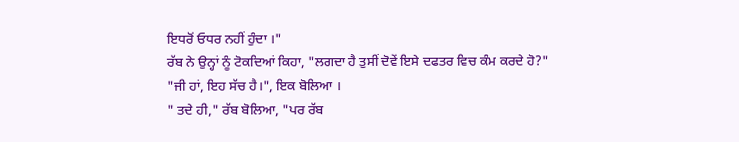ਇਧਰੋਂ ਓਧਰ ਨਹੀਂ ਹੁੰਦਾ ।"
ਰੱਬ ਨੇ ਉਨ੍ਹਾਂ ਨੂੰ ਟੋਕਦਿਆਂ ਕਿਹਾ, "ਲਗਦਾ ਹੈ ਤੁਸੀਂ ਦੋਵੇਂ ਇਸੇ ਦਫਤਰ ਵਿਚ ਕੰਮ ਕਰਦੇ ਹੋ?"
"ਜੀ ਹਾਂ, ਇਹ ਸੱਚ ਹੈ।", ਇਕ ਬੋਲਿਆ ।
" ਤਦੇ ਹੀ," ਰੱਬ ਬੋਲਿਆ, "ਪਰ ਰੱਬ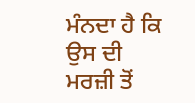ਮੰਨਦਾ ਹੈ ਕਿ ਉਸ ਦੀ ਮਰਜ਼ੀ ਤੋਂ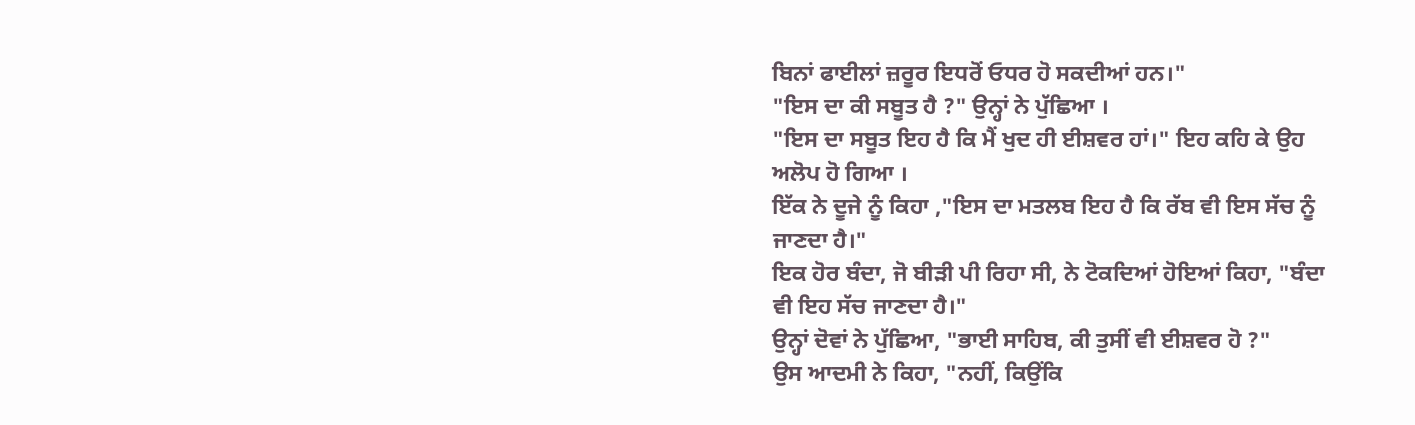ਬਿਨਾਂ ਫਾਈਲਾਂ ਜ਼ਰੂਰ ਇਧਰੋਂ ਓਧਰ ਹੋ ਸਕਦੀਆਂ ਹਨ।"
"ਇਸ ਦਾ ਕੀ ਸਬੂਤ ਹੈ ?" ਉਨ੍ਹਾਂ ਨੇ ਪੁੱਛਿਆ ।
"ਇਸ ਦਾ ਸਬੂਤ ਇਹ ਹੈ ਕਿ ਮੈਂ ਖੁਦ ਹੀ ਈਸ਼ਵਰ ਹਾਂ।" ਇਹ ਕਹਿ ਕੇ ਉਹ ਅਲੋਪ ਹੋ ਗਿਆ ।
ਇੱਕ ਨੇ ਦੂਜੇ ਨੂੰ ਕਿਹਾ ,"ਇਸ ਦਾ ਮਤਲਬ ਇਹ ਹੈ ਕਿ ਰੱਬ ਵੀ ਇਸ ਸੱਚ ਨੂੰ ਜਾਣਦਾ ਹੈ।"
ਇਕ ਹੋਰ ਬੰਦਾ, ਜੋ ਬੀੜੀ ਪੀ ਰਿਹਾ ਸੀ, ਨੇ ਟੋਕਦਿਆਂ ਹੋਇਆਂ ਕਿਹਾ, "ਬੰਦਾ ਵੀ ਇਹ ਸੱਚ ਜਾਣਦਾ ਹੈ।"
ਉਨ੍ਹਾਂ ਦੋਵਾਂ ਨੇ ਪੁੱਛਿਆ, "ਭਾਈ ਸਾਹਿਬ, ਕੀ ਤੁਸੀਂ ਵੀ ਈਸ਼ਵਰ ਹੋ ?"
ਉਸ ਆਦਮੀ ਨੇ ਕਿਹਾ, "ਨਹੀਂ, ਕਿਉਂਕਿ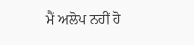ਮੈਂ ਅਲੋਪ ਨਹੀਂ ਹੋ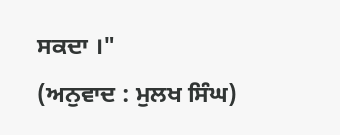ਸਕਦਾ ।"
(ਅਨੁਵਾਦ : ਮੁਲਖ ਸਿੰਘ)